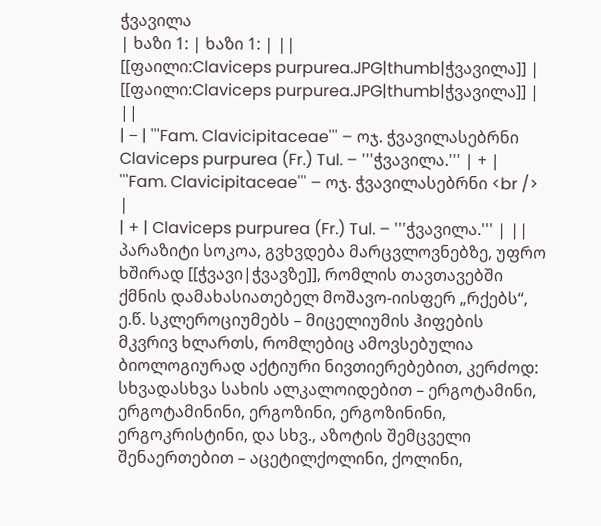ჭვავილა
| ხაზი 1: | ხაზი 1: | ||
[[ფაილი:Claviceps purpurea.JPG|thumb|ჭვავილა]] | [[ფაილი:Claviceps purpurea.JPG|thumb|ჭვავილა]] | ||
| − | '''Fam. Clavicipitaceae''' – ოჯ. ჭვავილასებრნი Claviceps purpurea (Fr.) Tul. – '''ჭვავილა.''' | + | '''Fam. Clavicipitaceae''' – ოჯ. ჭვავილასებრნი <br /> |
| + | Claviceps purpurea (Fr.) Tul. – '''ჭვავილა.''' | ||
პარაზიტი სოკოა, გვხვდება მარცვლოვნებზე, უფრო ხშირად [[ჭვავი|ჭვავზე]], რომლის თავთავებში ქმნის დამახასიათებელ მოშავო-იისფერ „რქებს“, ე.წ. სკლეროციუმებს – მიცელიუმის ჰიფების მკვრივ ხლართს, რომლებიც ამოვსებულია ბიოლოგიურად აქტიური ნივთიერებებით, კერძოდ: სხვადასხვა სახის ალკალოიდებით – ერგოტამინი, ერგოტამინინი, ერგოზინი, ერგოზინინი, ერგოკრისტინი, და სხვ., აზოტის შემცველი შენაერთებით – აცეტილქოლინი, ქოლინი,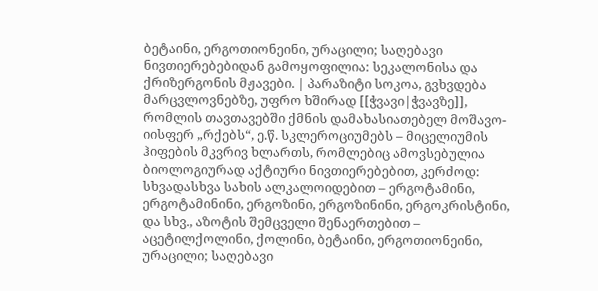ბეტაინი, ერგოთიონეინი, ურაცილი; საღებავი ნივთიერებებიდან გამოყოფილია: სეკალონისა და ქრიზერგონის მჟავები. | პარაზიტი სოკოა, გვხვდება მარცვლოვნებზე, უფრო ხშირად [[ჭვავი|ჭვავზე]], რომლის თავთავებში ქმნის დამახასიათებელ მოშავო-იისფერ „რქებს“, ე.წ. სკლეროციუმებს – მიცელიუმის ჰიფების მკვრივ ხლართს, რომლებიც ამოვსებულია ბიოლოგიურად აქტიური ნივთიერებებით, კერძოდ: სხვადასხვა სახის ალკალოიდებით – ერგოტამინი, ერგოტამინინი, ერგოზინი, ერგოზინინი, ერგოკრისტინი, და სხვ., აზოტის შემცველი შენაერთებით – აცეტილქოლინი, ქოლინი, ბეტაინი, ერგოთიონეინი, ურაცილი; საღებავი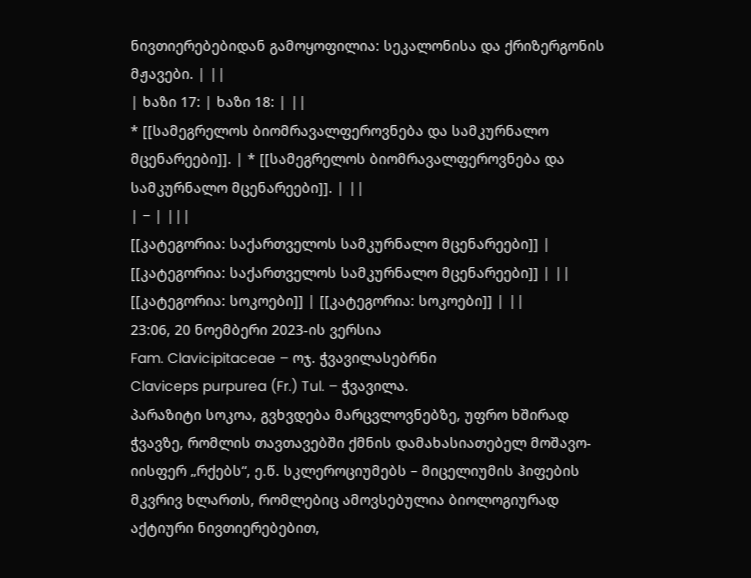ნივთიერებებიდან გამოყოფილია: სეკალონისა და ქრიზერგონის მჟავები. | ||
| ხაზი 17: | ხაზი 18: | ||
* [[სამეგრელოს ბიომრავალფეროვნება და სამკურნალო მცენარეები]]. | * [[სამეგრელოს ბიომრავალფეროვნება და სამკურნალო მცენარეები]]. | ||
| − | |||
[[კატეგორია: საქართველოს სამკურნალო მცენარეები]] | [[კატეგორია: საქართველოს სამკურნალო მცენარეები]] | ||
[[კატეგორია: სოკოები]] | [[კატეგორია: სოკოები]] | ||
23:06, 20 ნოემბერი 2023-ის ვერსია
Fam. Clavicipitaceae – ოჯ. ჭვავილასებრნი
Claviceps purpurea (Fr.) Tul. – ჭვავილა.
პარაზიტი სოკოა, გვხვდება მარცვლოვნებზე, უფრო ხშირად ჭვავზე, რომლის თავთავებში ქმნის დამახასიათებელ მოშავო-იისფერ „რქებს“, ე.წ. სკლეროციუმებს – მიცელიუმის ჰიფების მკვრივ ხლართს, რომლებიც ამოვსებულია ბიოლოგიურად აქტიური ნივთიერებებით,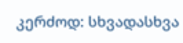კერძოდ: სხვადასხვა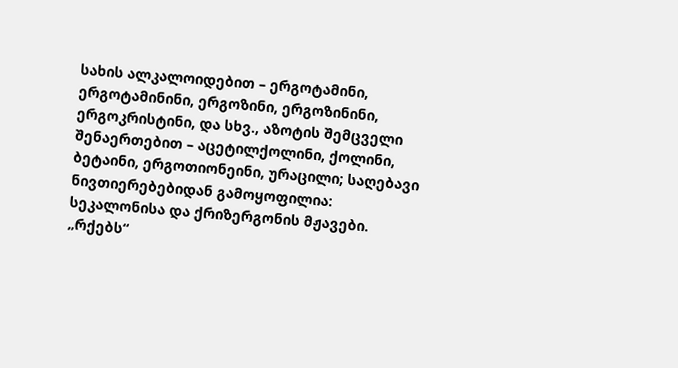სახის ალკალოიდებით – ერგოტამინი, ერგოტამინინი, ერგოზინი, ერგოზინინი, ერგოკრისტინი, და სხვ., აზოტის შემცველი შენაერთებით – აცეტილქოლინი, ქოლინი, ბეტაინი, ერგოთიონეინი, ურაცილი; საღებავი ნივთიერებებიდან გამოყოფილია: სეკალონისა და ქრიზერგონის მჟავები.
„რქებს“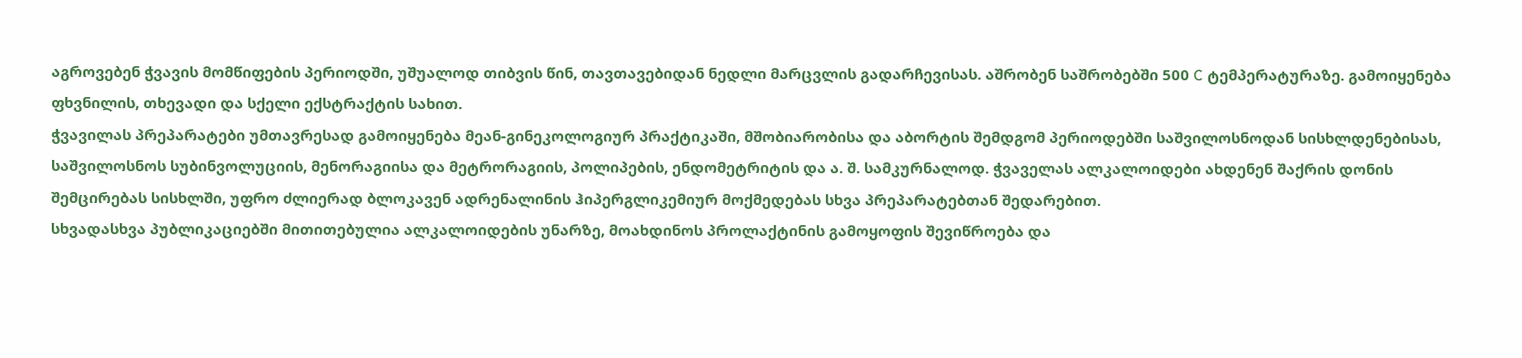აგროვებენ ჭვავის მომწიფების პერიოდში, უშუალოდ თიბვის წინ, თავთავებიდან ნედლი მარცვლის გადარჩევისას. აშრობენ საშრობებში 500 C ტემპერატურაზე. გამოიყენება ფხვნილის, თხევადი და სქელი ექსტრაქტის სახით.
ჭვავილას პრეპარატები უმთავრესად გამოიყენება მეან-გინეკოლოგიურ პრაქტიკაში, მშობიარობისა და აბორტის შემდგომ პერიოდებში საშვილოსნოდან სისხლდენებისას, საშვილოსნოს სუბინვოლუციის, მენორაგიისა და მეტრორაგიის, პოლიპების, ენდომეტრიტის და ა. შ. სამკურნალოდ. ჭვაველას ალკალოიდები ახდენენ შაქრის დონის შემცირებას სისხლში, უფრო ძლიერად ბლოკავენ ადრენალინის ჰიპერგლიკემიურ მოქმედებას სხვა პრეპარატებთან შედარებით.
სხვადასხვა პუბლიკაციებში მითითებულია ალკალოიდების უნარზე, მოახდინოს პროლაქტინის გამოყოფის შევიწროება და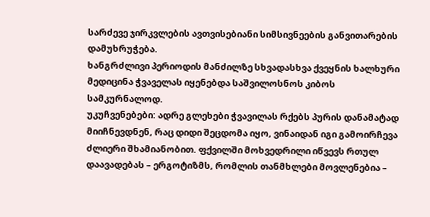სარძევე ჯირკვლების ავთვისებიანი სიმსივნეების განვითარების დამუხრუჭება.
ხანგრძლივი პერიოდის მანძილზე სხვადასხვა ქვეყნის ხალხური მედიცინა ჭვაველას იყენებდა საშვილოსნოს კიბოს სამკურნალოდ.
უკუჩვენებები: ადრე გლეხები ჭვავილას რქებს პურის დანამატად მიიჩნევდნენ, რაც დიდი შეცდომა იყო, ვინაიდან იგი გამოირჩევა ძლიერი შხამიანობით. ფქვილში მოხვედრილი იწვევს რთულ დაავადებას – ერგოტიზმს, რომლის თანმხლები მოვლენებია –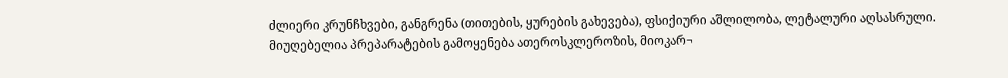ძლიერი კრუნჩხვები, განგრენა (თითების, ყურების გახევება), ფსიქიური აშლილობა, ლეტალური აღსასრული. მიუღებელია პრეპარატების გამოყენება ათეროსკლეროზის, მიოკარ¬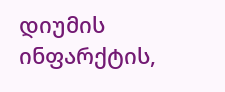დიუმის ინფარქტის,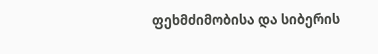ფეხმძიმობისა და სიბერის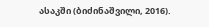ასაკში (ბიძინაშვილი, 2016).